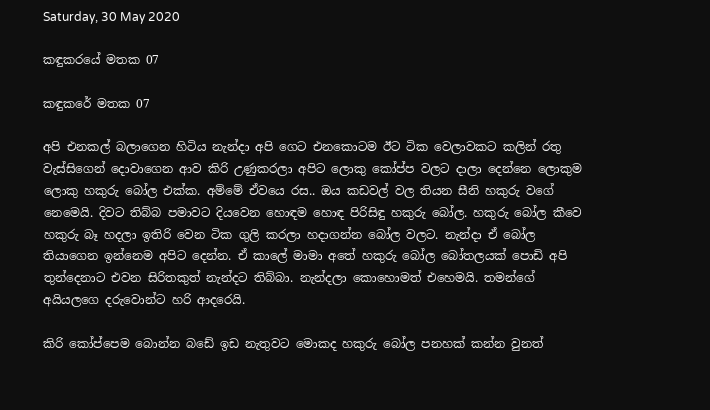Saturday, 30 May 2020

කඳුකරයේ මතක 07

කඳුකරේ මතක 07

අපි එනකල් බලාගෙන හිටිය නැන්දා අපි ගෙට එනකොටම ඊට ටික වෙලාවකට කලින් රතු වැස්සිගෙන් දොවාගෙන ආව කිරි උණුකරලා අපිට ලොකු කෝප්ප වලට දාලා දෙන්නෙ ලොකුම ලොකු හකුරු බෝල එක්ක. අම්මේ ඒවයෙ රස.. ඔය කඩවල් වල තියන සීනි හකුරු වගේ නෙමෙයි. දිවට තිබ්බ පමාවට දියවෙන හොඳම හොඳ පිරිසිඳු හකුරු බෝල. හකුරු බෝල කීවෙ හකුරු බෑ හදලා ඉතිරි වෙන ටික ගුලි කරලා හදාගන්න බෝල වලට. නැන්දා ඒ බෝල තියාගෙන ඉන්නෙම අපිට දෙන්න. ඒ කාලේ මාමා අතේ හකුරු බෝල බෝතලයක් පොඩි අපි තුන්දෙනාට එවන සිරිතකුත් නැන්දට තිබ්බා. නැන්දලා කොහොමත් එහෙමයි. තමන්ගේ අයියලගෙ දරුවොන්ට හරි ආදරෙයි.

කිරි කෝප්පෙම බොන්න බඩේ ඉඩ නැතුවට මොකද හකුරු බෝල පනහක් කන්න වුනත්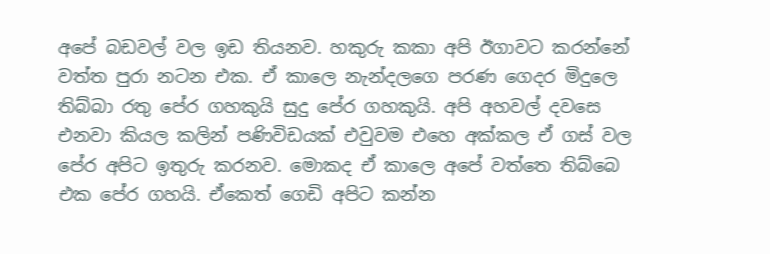අපේ බඩවල් වල ඉඩ තියනව. හකුරු කකා අපි ඊගාවට කරන්නේ වත්ත පුරා නටන එක. ඒ කාලෙ නැන්දලගෙ පරණ ගෙදර මිදුලෙ තිබ්බා රතු පේර ගහකුයි සුදු පේර ගහකුයි. අපි අහවල් දවසෙ එනවා කියල කලින් පණිවිඩයක් එවුවම එහෙ අක්කල ඒ ගස් වල පේර අපිට ඉතුරු කරනව. මොකද ඒ කාලෙ අපේ වත්තෙ තිබ්බෙ එක පේර ගහයි. ඒකෙත් ගෙඩි අපිට කන්න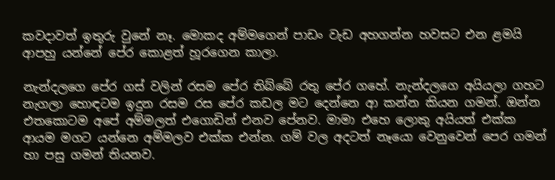කවදාවත් ඉතුරු වුනේ නෑ. මොකද අම්මගෙන් පාඩං වැඩ අහගන්න හවසට එන ළමයි ආපහු යන්නේ පේර කොළත් හූරගෙන කාලා.

නැන්දලගෙ පේර ගස් වලින් රසම පේර තිබ්බේ රතු පේර ගහේ. නැන්දලගෙ අයියලා ගහට නැගලා හොඳටම ඉදුන රසම රස පේර කඩල මට දෙන්නෙ ආ කන්න කියන ගමන්. ඔන්න එතකොටම අපේ අම්මලත් එගොඩින් එනව පේනව. මාමා එහෙ ලොකු අයියත් එක්ක ආයම මගට යන්නෙ අම්මලව එක්ක එන්න. ගම් වල අදටත් නෑයො වෙනුවෙන් පෙර ගමන් හා පසු ගමන් තියනව.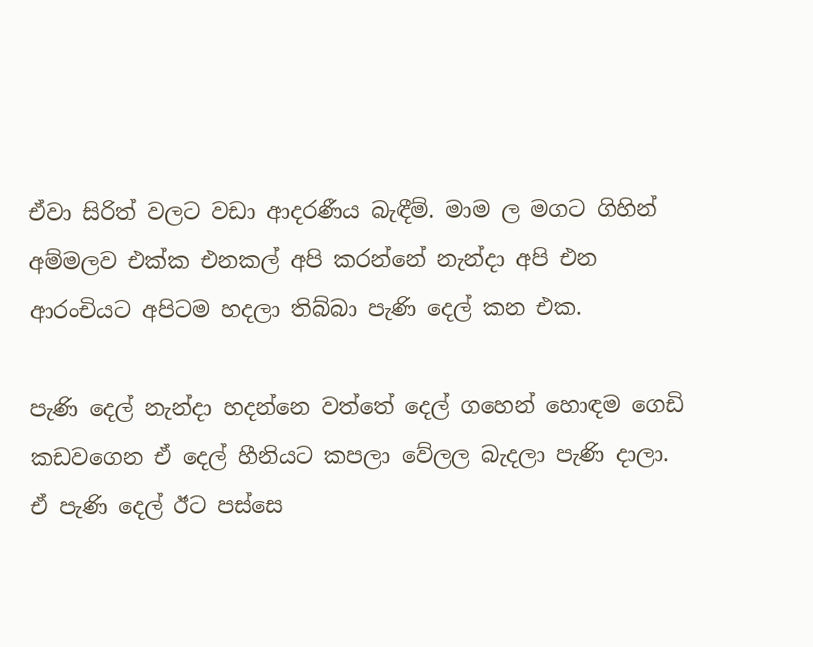ඒවා සිරිත් වලට වඩා ආදරණීය බැඳීම්. මාම ල මගට ගිහින් අම්මලව එක්ක එනකල් අපි කරන්නේ නැන්දා අපි එන ආරංචියට අපිටම හදලා තිබ්බා පැණි දෙල් කන එක.

පැණි දෙල් නැන්දා හදන්නෙ වත්තේ දෙල් ගහෙන් හොඳම ගෙඩි කඩවගෙන ඒ දෙල් හීනියට කපලා වේලල බැදලා පැණි දාලා. ඒ පැණි දෙල් ඊට පස්සෙ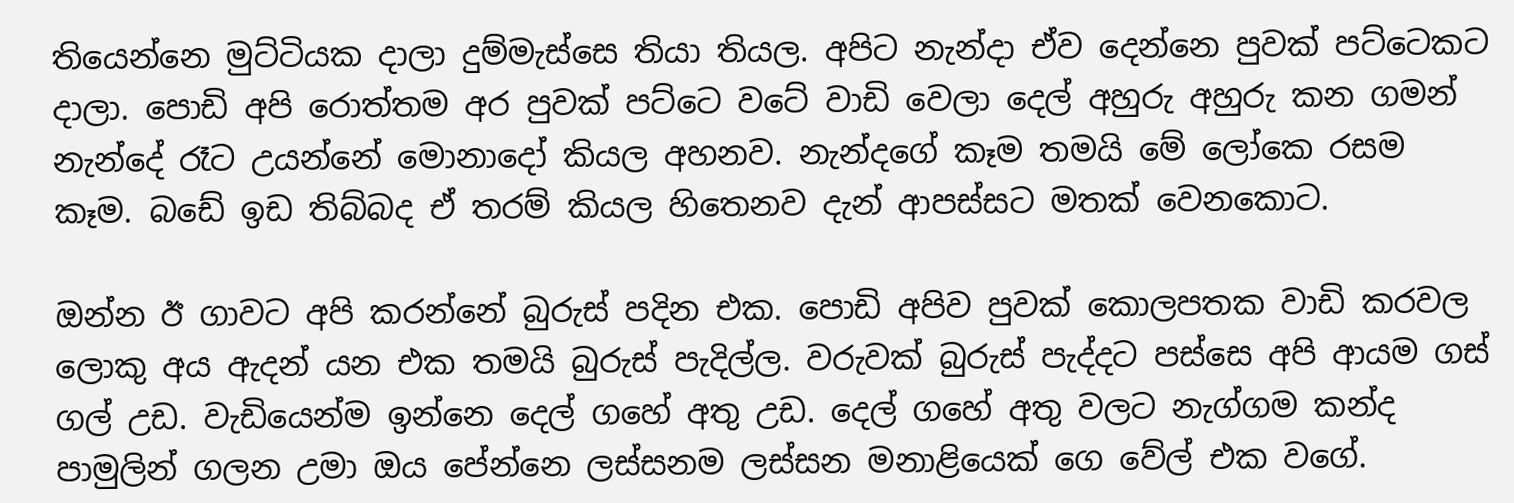තියෙන්නෙ මුට්ටියක දාලා දුම්මැස්සෙ තියා තියල. අපිට නැන්දා ඒව දෙන්නෙ පුවක් පට්ටෙකට දාලා. පොඩි අපි රොත්තම අර පුවක් පට්ටෙ වටේ වාඩි වෙලා දෙල් අහුරු අහුරු කන ගමන් නැන්දේ රෑට උයන්නේ මොනාදෝ කියල අහනව. නැන්දගේ කෑම තමයි මේ ලෝකෙ රසම කෑම. බඩේ ඉඩ තිබ්බද ඒ තරම් කියල හිතෙනව දැන් ආපස්සට මතක් වෙනකොට.

ඔන්න ඊ ගාවට අපි කරන්නේ බුරුස් පදින එක. පොඩි අපිව පුවක් කොලපතක වාඩි කරවල ලොකු අය ඇදන් යන එක තමයි බුරුස් පැදිල්ල. වරුවක් බුරුස් පැද්දට පස්සෙ අපි ආයම ගස් ගල් උඩ. වැඩියෙන්ම ඉන්නෙ දෙල් ගහේ අතු උඩ. දෙල් ගහේ අතු වලට නැග්ගම කන්ද පාමුලින් ගලන උමා ඔය පේන්නෙ ලස්සනම ලස්සන මනාළියෙක් ගෙ වේල් එක වගේ.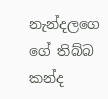නැන්දලගෙ ගේ තිබ්බ කන්ද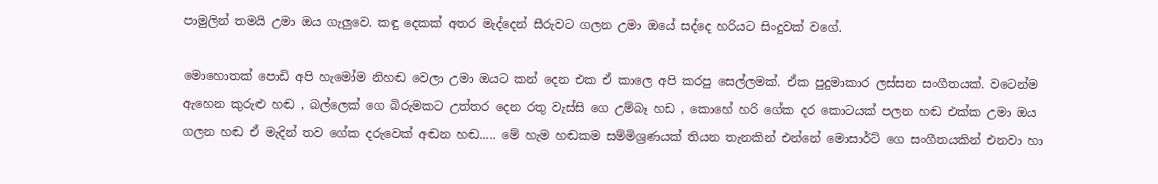පාමුලින් තමයි උමා ඔය ගැලුවෙ. කඳු දෙකක් අතර මැද්දෙන් සීරුවට ගලන උමා ඔයේ සද්දෙ හරියට සිංදුවක් වගේ.

මොහොතක් පොඩි අපි හැමෝම නිහඬ වෙලා උමා ඔයට කන් දෙන එක ඒ කාලෙ අපි කරපු සෙල්ලමක්. ඒක පුදුමාකාර ලස්සන සංගීතයක්. වටෙන්ම ඇහෙන කුරුළු හඬ , බල්ලෙක් ගෙ බිරුමකට උත්තර දෙන රතු වැස්සි ගෙ උම්බෑ හඩ , කොහේ හරි ගේක දර කොටයක් පලන හඬ එක්ක උමා ඔය ගලන හඬ ඒ මැදින් තව ගේක දරුවෙක් අඬන හඬ..... මේ හැම හඬකම සම්මිශ්‍රණයක් තියන තැනකින් එන්නේ මොසාර්ට් ගෙ සංගීතයකින් එනවා හා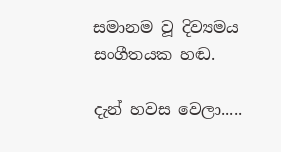සමානම වූ දිව්‍යමය සංගීතයක හඬ.

දැන් හවස වෙලා.....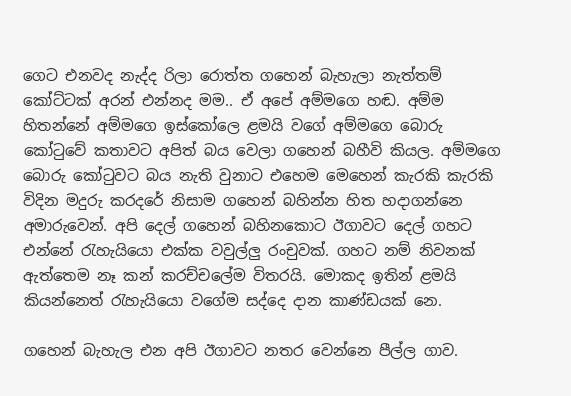ගෙට එනවද නැද්ද රිලා රොත්ත ගහෙන් බැහැලා නැත්තම් කෝට්ටක් අරන් එන්නද මම.. ඒ අපේ අම්මගෙ හඬ. අම්ම හිතන්නේ අම්මගෙ ඉස්කෝලෙ ළමයි වගේ අම්මගෙ බොරු කෝටුවේ කතාවට අපිත් බය වෙලා ගහෙන් බහීවි කියල. අම්මගෙ බොරු කෝටුවට බය නැති වුනාට එහෙම මෙහෙන් කැරකි කැරකි විදින මදුරු කරදරේ නිසාම ගහෙන් බහින්න හිත හදාගන්නෙ අමාරුවෙන්. අපි දෙල් ගහෙන් බහිනකොට ඊගාවට දෙල් ගහට එන්නේ රැහැයියො එක්ක වවුල්ලු රංචුවක්. ගහට නම් නිවනක් ඇත්තෙම නෑ කන් කරච්චලේම විතරයි. මොකද ඉතින් ළමයි කියන්නෙත් රැහැයියො වගේම සද්දෙ දාන කාණ්ඩයක් නෙ.

ගහෙන් බැහැල එන අපි ඊගාවට නතර වෙන්නෙ පීල්ල ගාව.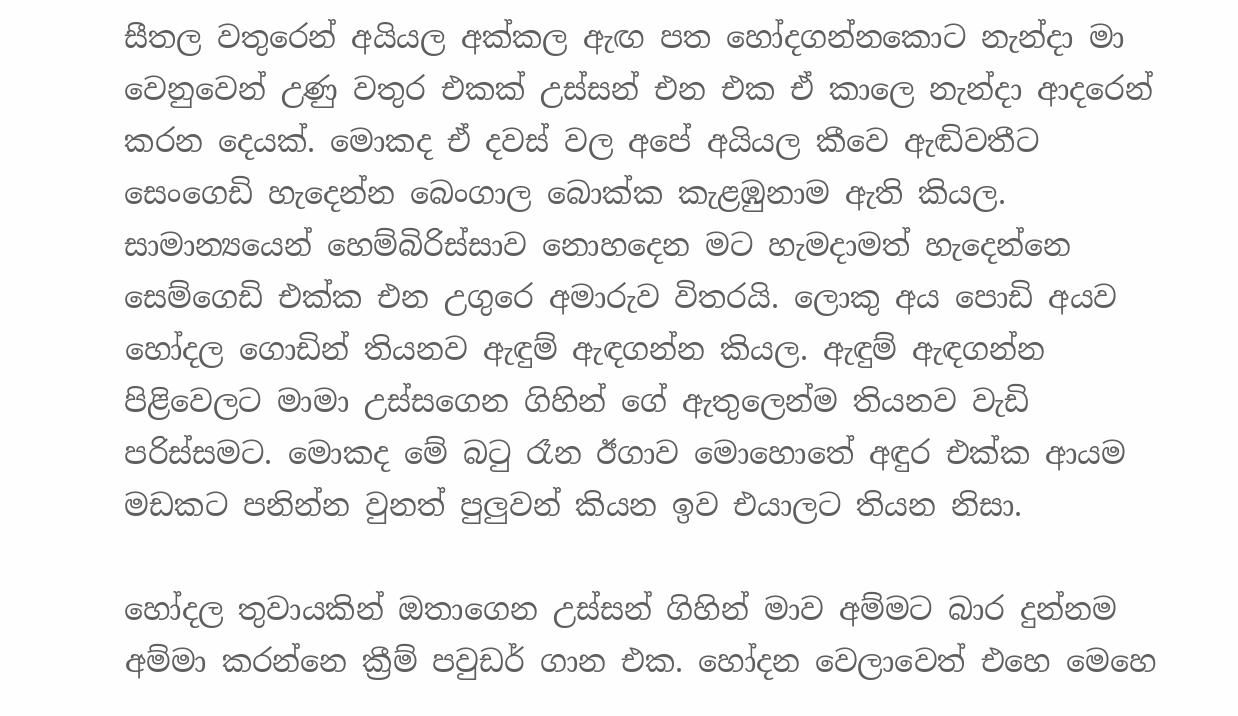සීතල වතුරෙන් අයියල අක්කල ඇඟ පත හෝදගන්නකොට නැන්දා මා වෙනුවෙන් උණු වතුර එකක් උස්සන් එන එක ඒ කාලෙ නැන්දා ආදරෙන් කරන දෙයක්. මොකද ඒ දවස් වල අපේ අයියල කීවෙ ඇඬිවතීට සෙංගෙඩි හැදෙන්න බෙංගාල බොක්ක කැළඹුනාම ඇති කියල. සාමාන්‍යයෙන් හෙම්බිරිස්සාව නොහදෙන මට හැමදාමත් හැදෙන්නෙ සෙම්ගෙඩි එක්ක එන උගුරෙ අමාරුව විතරයි. ලොකු අය පොඩි අයව හෝදල ගොඩින් තියනව ඇඳුම් ඇඳගන්න කියල. ඇඳුම් ඇඳගන්න පිළිවෙලට මාමා උස්සගෙන ගිහින් ගේ ඇතුලෙන්ම තියනව වැඩි පරිස්සමට. මොකද මේ බටු රෑන ඊගාව මොහොතේ අඳුර එක්ක ආයම මඩකට පනින්න වුනත් පුලුවන් කියන ඉව එයාලට තියන නිසා.

හෝදල තුවායකින් ඔතාගෙන උස්සන් ගිහින් මාව අම්මට බාර දුන්නම අම්මා කරන්නෙ ක්‍රීම් පවුඩර් ගාන එක. හෝදන වෙලාවෙත් එහෙ මෙහෙ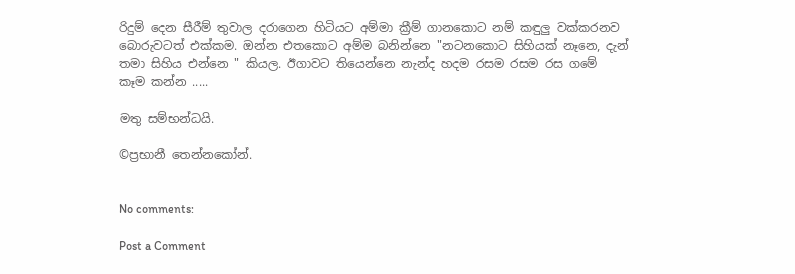රිදුම් දෙන සීරීම් තුවාල දරාගෙන හිටියට අම්මා ක්‍රීම් ගානකොට නම් කඳුලු වක්කරනව බොරුවටත් එක්කම. ඔන්න එතකොට අම්ම බනින්නෙ "නටනකොට සිහියක් නෑනෙ, දැන් තමා සිහිය එන්නෙ " කියල. ඊගාවට තියෙන්නෙ නැන්ද හදම රසම රසම රස ගමේ කෑම කන්න .....

මතු සම්භන්ධයි.

©ප්‍රභානී තෙන්නකෝන්.


No comments:

Post a Comment